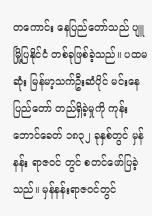တကောင်း နေပြည်တော်သည် ပျူမြို့ပြနိုင်ငံ တစ်ခုဖြစ်ခဲ့သည်။ ပထမဆုံး မြန်မာ့သက်ဦးဆံပိုင် မင်းနေပြည်တော် တည်ရှိခဲ့မှုကို ကုန်းဘောင်ခေတ် ၁၈၃၂ ခုနှစ်တွင် မှန်နန်း ရာဇဝင် တွင် စတင်ဖော်ပြခဲ့သည်။ မှန်နန်းရာဇဝင်တွင်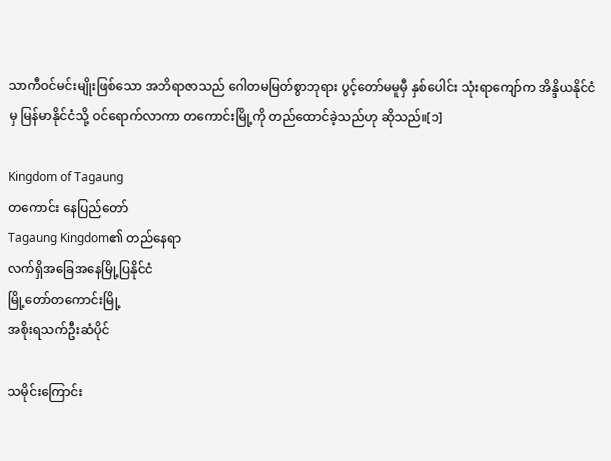သာကီဝင်မင်းမျိုးဖြစ်သော အဘိရာဇာသည် ဂေါတမမြတ်စွာဘုရား ပွင့်တော်မမူမှီ နှစ်ပေါင်း သုံးရာကျော်က အိန္ဒိယနိုင်ငံမှ မြန်မာနိုင်ငံသို့ ဝင်ရောက်လာကာ တကောင်းမြို့ကို တည်ထောင်ခဲ့သည်ဟု ဆိုသည်။[၁]

Kingdom of Tagaung
တကောင်း နေပြည်တော်
Tagaung Kingdom၏ တည်နေရာ
လက်ရှိအခြေအနေမြို့ပြနိုင်ငံ
မြို့တော်တကောင်းမြို့
အစိုးရသက်ဦးဆံပိုင်

သမိုင်းကြောင်း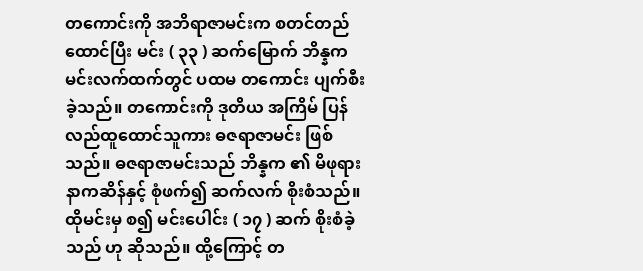တကောင်းကို အဘိရာဇာမင်းက စတင်တည်ထောင်ပြီး မင်း ( ၃၃ ) ဆက်မြောက် ဘိန္နက မင်းလက်ထက်တွင် ပထမ တကောင်း ပျက်စီးခဲ့သည်။ တကောင်းကို ဒုတိယ အကြိမ် ပြန်လည်ထူထောင်သူကား ဓဇရာဇာမင်း ဖြစ်သည်။ ဓဇရာဇာမင်းသည် ဘိန္နက ၏ မိဖုရား နာကဆိန်နှင့် စုံဖက်၍ ဆက်လက် စိုးစံသည်။ ထိုမင်းမှ စ၍ မင်းပေါင်း ( ၁၇ ) ဆက် စိုးစံခဲ့သည် ဟု ဆိုသည်။ ထို့ကြောင့် တ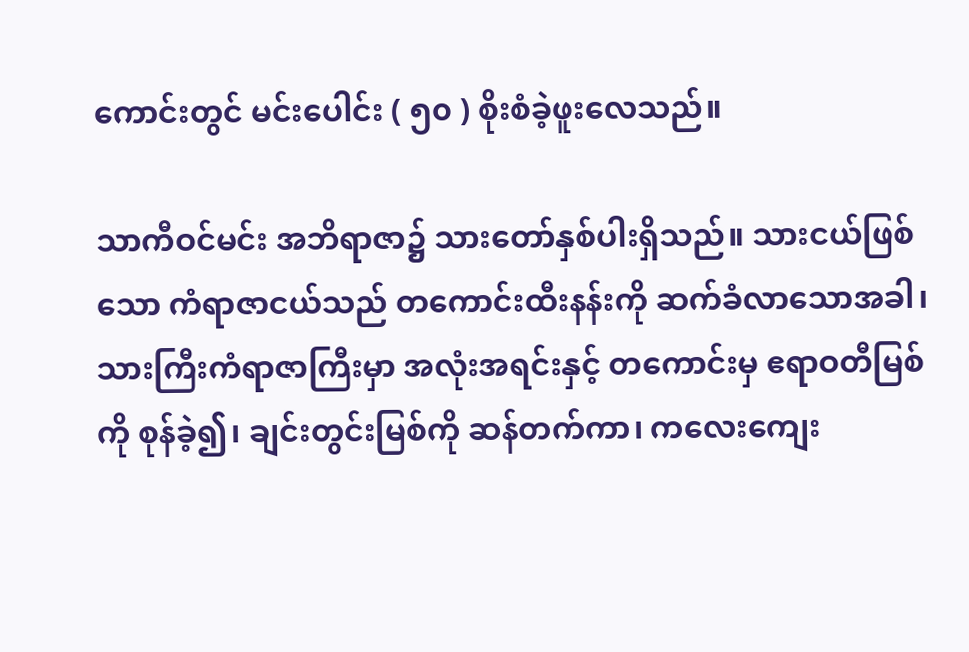ကောင်းတွင် မင်းပေါင်း ( ၅၀ ) စိုးစံခဲ့ဖူးလေသည်။

သာကီဝင်မင်း အဘိရာဇာ၌ သားတော်နှစ်ပါးရှိသည်။ သားငယ်ဖြစ်သော ကံရာဇာငယ်သည် တကောင်းထီးနန်းကို ဆက်ခံလာသောအခါ၊ သားကြီးကံရာဇာကြီးမှာ အလုံးအရင်းနှင့် တကောင်းမှ ဧရာဝတီမြစ်ကို စုန်ခဲ့၍၊ ချင်းတွင်းမြစ်ကို ဆန်တက်ကာ၊ ကလေးကျေး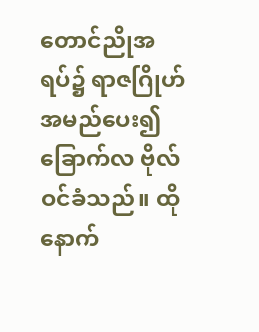တောင်ညိုအရပ်၌ ရာဇဂြိုဟ် အမည်ပေး၍ ခြောက်လ ဗိုလ်ဝင်ခံသည်။ ထိုနောက်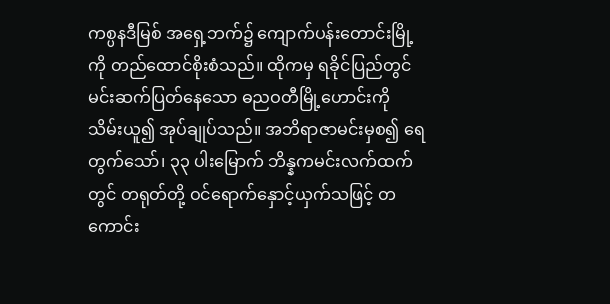ကစ္ပနဒီမြစ် အရှေ့ဘက်၌ ကျောက်ပန်းတောင်းမြို့ကို တည်ထောင်စိုးစံသည်။ ထိုကမှ ရခိုင်ပြည်တွင် မင်းဆက်ပြတ်နေသော ဓညဝတီမြို့ဟောင်းကို သိမ်းယူ၍ အုပ်ချုပ်သည်။ အဘိရာဇာမင်းမှစ၍ ရေတွက်သော်၊ ၃၃ ပါးမြောက် ဘိန္နကမင်းလက်ထက်တွင် တရုတ်တို့ ဝင်ရောက်နှောင့်ယှက်သဖြင့် တကောင်း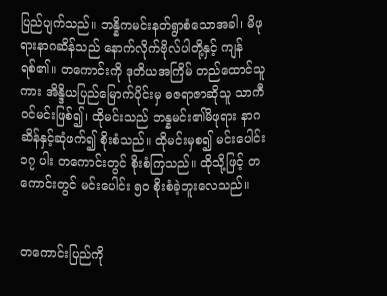ပြည်ပျက်သည်။ ဘန္နိကမင်းနတ်ရွာစံသောအခါ၊ မိဖုရားနာဂဆိန်သည် နောက်လိုက်ဗိုလ်ပါတို့နှင့် ကျန်ရစ်၏။ တကောင်းကို ဒုတိယအကြိမ် တည်ထောင်သူကား အိန္ဒိယပြည်မြောက်ပိုင်းမှ ဓဇရာဇာဆိုသူ သာကီဝင်မင်းဖြစ်၍၊ ထိုမင်းသည် ဘန္နမင်း၏မိဖုရား နာဂဆိန်နှင့်ဆုံဖက်၍ စိုးစံသည်။ ထိုမင်းမှစ၍ မင်းပေါင်း ၁၇ ပါး တကောင်းတွင် စိုးစံကြသည်။ ထိုသို့ဖြင့် တကောင်းတွင် မင်းပေါင်း ၅ဝ စိုးစံခဲ့ဘူးလေသည်။


တကောင်းပြည်ကို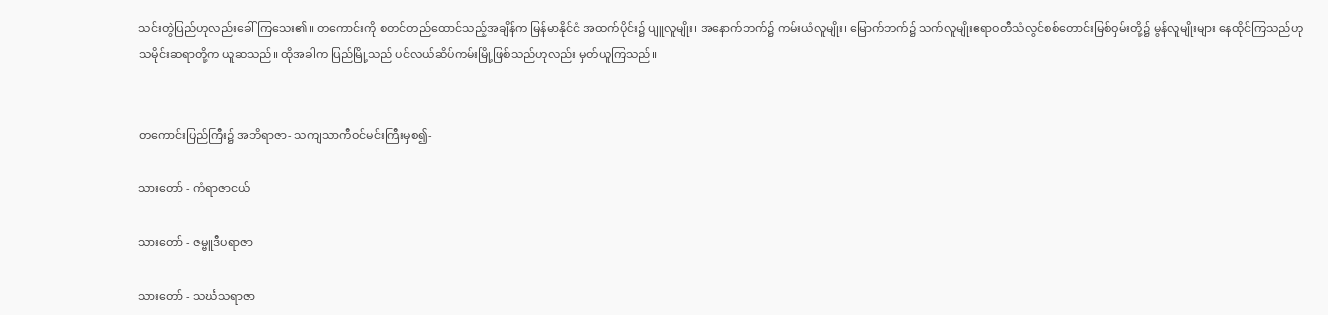သင်းတွဲပြည်ဟုလည်းခေါ်ကြသေး၏။ တကောင်းကို စတင်တည်ထောင်သည့်အချိန်က မြန်မာနိုင်ငံ အထက်ပိုင်း၌ ပျူလူမျိုး၊ အနောက်ဘက်၌ ကမ်းယံလူမျိုး၊ မြောက်ဘက်၌ သက်လူမျိုးဧရာဝတီသံလွင်စစ်တောင်းမြစ်ဝှမ်းတို့၌ မွန်လူမျိုးများ နေထိုင်ကြသည်ဟု သမိုင်းဆရာတို့က ယူဆသည်။ ထိုအခါက ပြည်မြို့သည် ပင်လယ်ဆိပ်ကမ်းမြို့ဖြစ်သည်ဟုလည်း မှတ်ယူကြသည်။


တကောင်းပြည်ကြီး၌ အဘိရာဇာ- သကျသာကီဝင်မင်းကြီးမှစ၍-

သားတော် - ကံရာဇာငယ်

သားတော် - ဇမ္ဗူဒီပရာဇာ

သားတော် - သင်္ဃသရာဇာ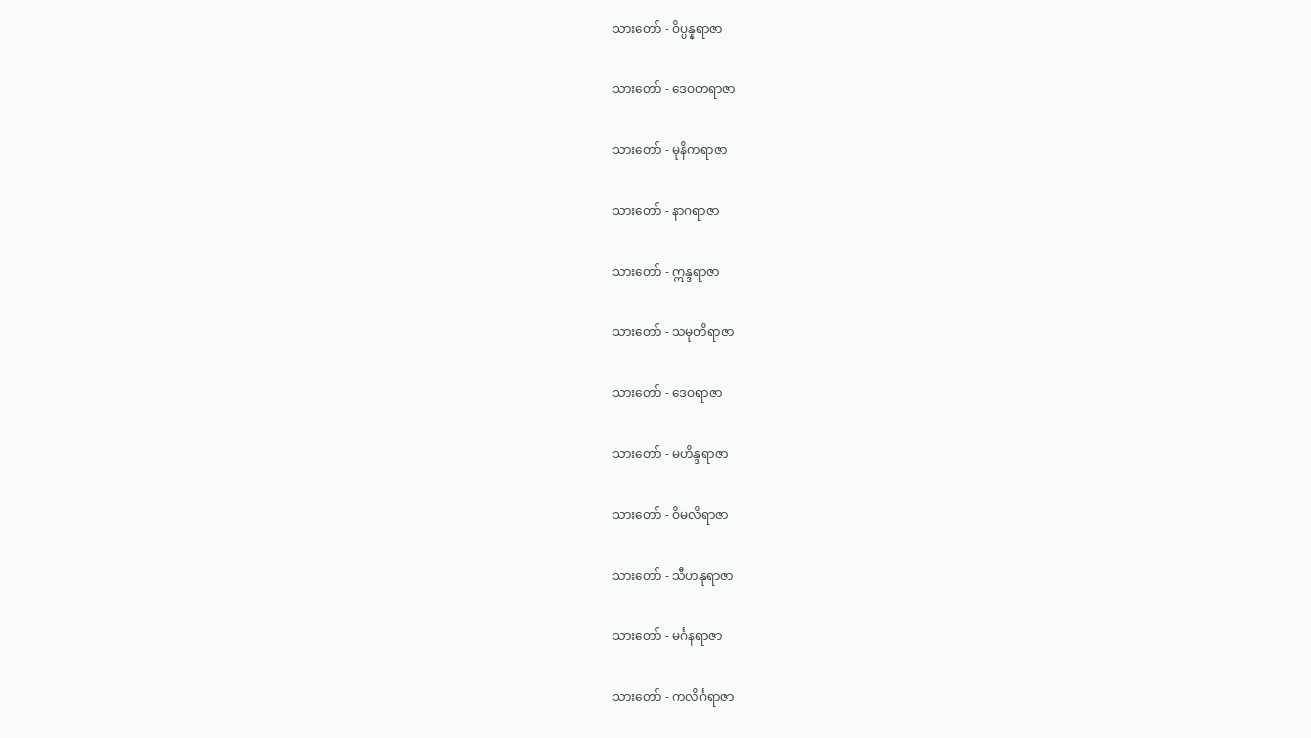သားတော် - ဝိပ္ပန္နရာဇာ

သားတော် - ဒေဝတရာဇာ

သားတော် - မုနိကရာဇာ

သားတော် - နာဂရာဇာ

သားတော် - ဣန္ဒရာဇာ

သားတော် - သမုတိရာဇာ

သားတော် - ဒေဝရာဇာ

သားတော် - မဟိန္ဒရာဇာ

သားတော် - ဝိမလိရာဇာ

သားတော် - သီဟနုရာဇာ

သားတော် - မင်္ဂနရာဇာ

သားတော် - ကလိင်္ဂရာဇာ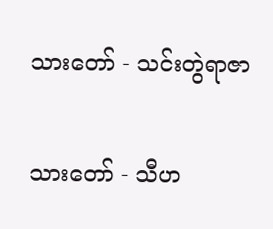သားတော် - သင်းတွဲရာဇာ

သားတော် - သီဟ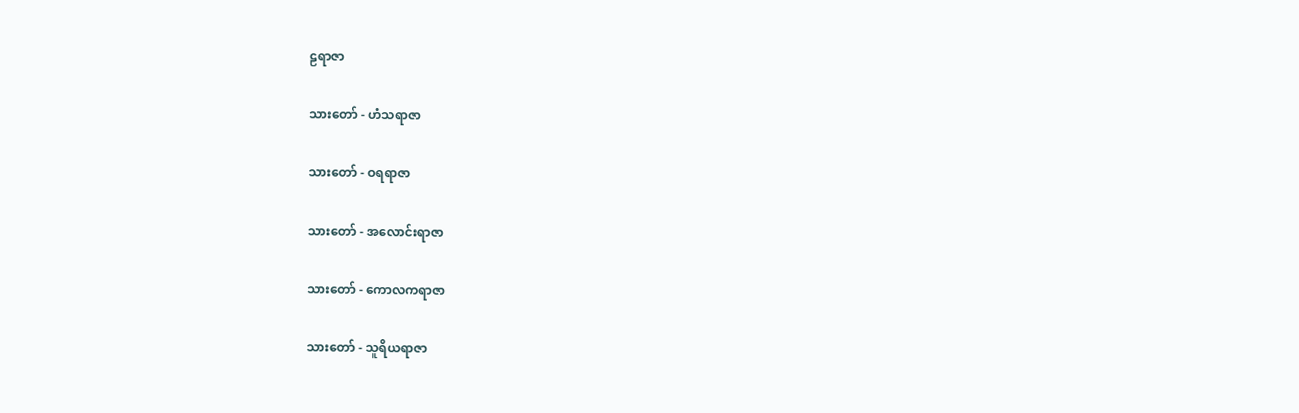ဠရာဇာ

သားတော် - ဟံသရာဇာ

သားတော် - ဝရရာဇာ

သားတော် - အလောင်းရာဇာ

သားတော် - ကောလကရာဇာ

သားတော် - သူရိယရာဇာ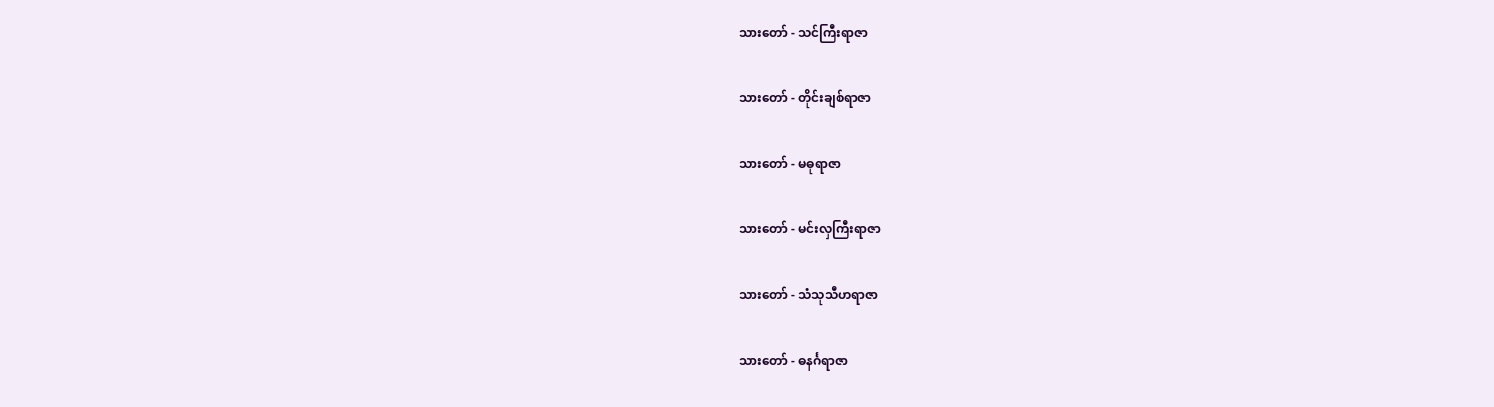သားတော် - သင်ကြီးရာဇာ

သားတော် - တိုင်းချစ်ရာဇာ

သားတော် - မဓုရာဇာ

သားတော် - မင်းလှကြီးရာဇာ

သားတော် - သံသုသီဟရာဇာ

သားတော် - ဓနင်္ဂရာဇာ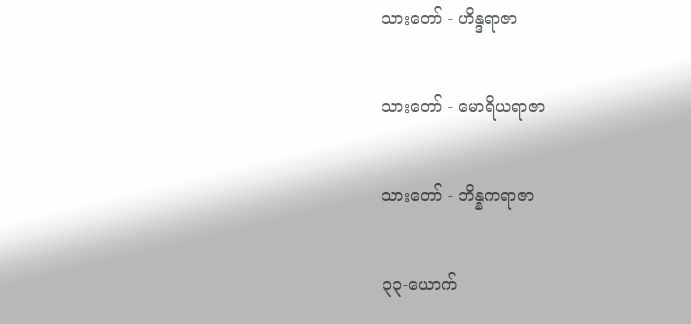သားတော် - ဟိန္ဒရာဇာ

သားတော် - မောရိယရာဇာ

သားတော် - ဘိန္နကရာဇာ

၃၃-ယောက်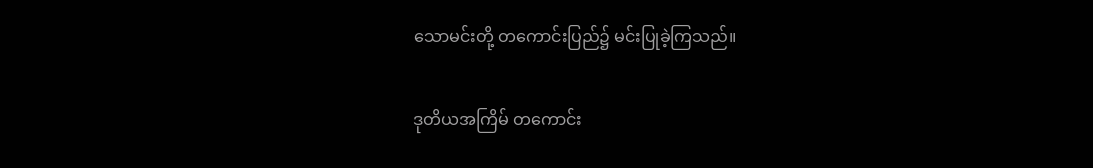သောမင်းတို့ တကောင်းပြည်၌ မင်းပြုခဲ့ကြသည်။

ဒုတိယအကြိမ် တကောင်း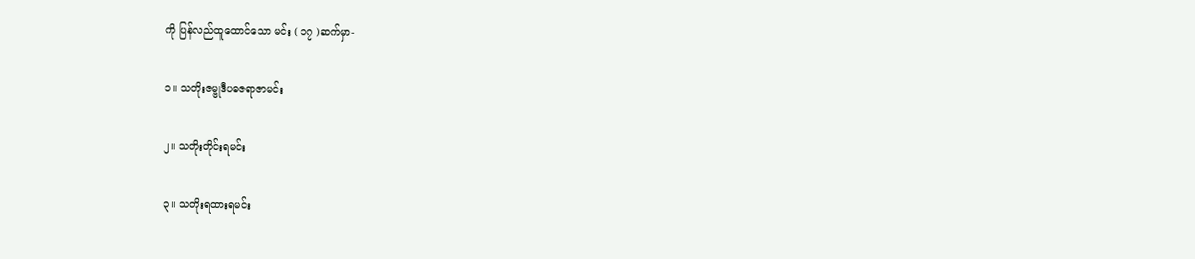ကို ပြန်လည်ထူထောင်သော မင်း ( ၁၇ )ဆက်မှာ-

၁။ သတိုးဇမ္ဗုဒီပဓဇရာဇာမင်း

၂။ သတိုးတိုင်းရမင်း

၃။ သတိုးရထားရမင်း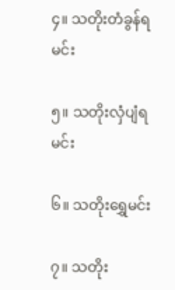၄။ သတိုးတံခွန်ရမင်း

၅။ သတိုးလှံပျံရမင်း

၆။ သတိုးရွှေမင်း

၇။ သတိုး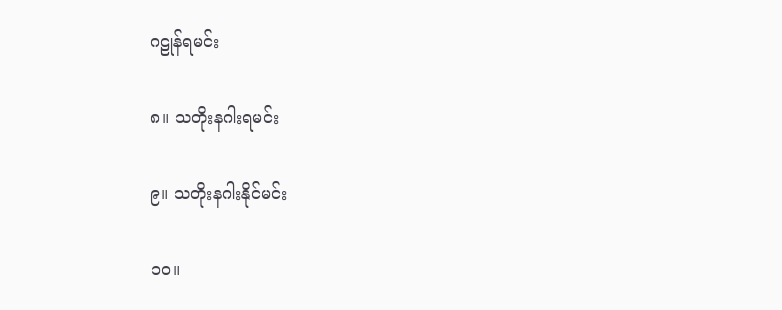ဂဠုန်ရမင်း

၈။ သတိုးနဂါးရမင်း

၉။ သတိုးနဂါးနိုင်မင်း

၁၀။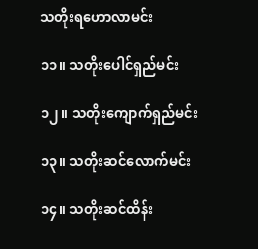သတိုးရဟောလာမင်း

၁၁။ သတိုးပေါင်ရှည်မင်း

၁၂။ သတိုးကျောက်ရှည်မင်း

၁၃။ သတိုးဆင်လောက်မင်း

၁၄။ သတိုးဆင်ထိန်း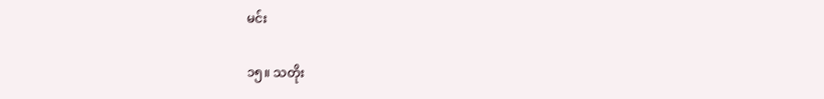မင်း

၁၅။ သတိုး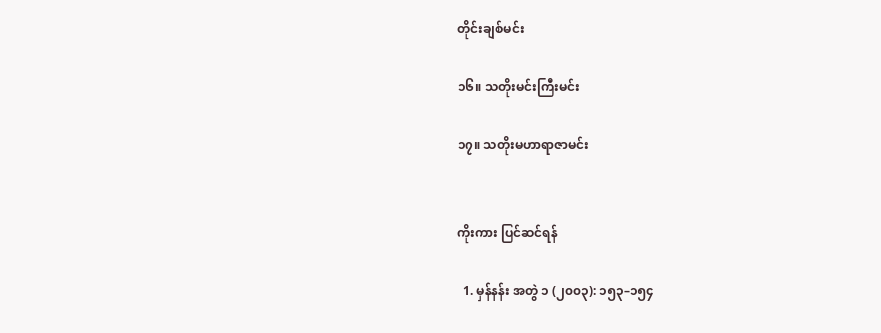တိုင်းချစ်မင်း

၁၆။ သတိုးမင်းကြီးမင်း

၁၇။ သတိုးမဟာရာဇာမင်း


ကိုးကား ပြင်ဆင်ရန်

  1. မှန်နန်း အတွဲ ၁ (၂၀၀၃): ၁၅၃–၁၅၄